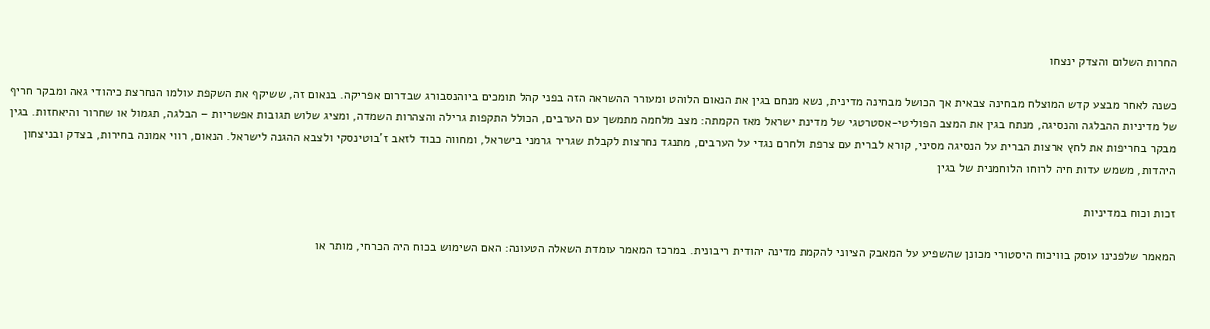החרות השלום והצדק ינצחו

כשנה לאחר מבצע קדש המוצלח מבחינה צבאית אך הכושל מבחינה מדינית, נשא מנחם בגין את הנאום הלוהט ומעורר ההשראה הזה בפני קהל תומכים ביוהנסבורג שבדרום אפריקה. בנאום זה, ששיקף את השקפת עולמו הנחרצת כיהודי גאה ומבקר חריף של מדיניות ההבלגה והנסיגה, מנתח בגין את המצב הפוליטי-אסטרטגי של מדינת ישראל מאז הקמתה: מצב מלחמה מתמשך עם הערבים, הכולל התקפות גרילה והצהרות השמדה, ומציג שלוש תגובות אפשריות – הבלגה, תגמול או שחרור והיאחזות. בגין מבקר בחריפות את לחץ ארצות הברית על הנסיגה מסיני, קורא לברית עם צרפת ולחרם נגדי על הערבים, מתנגד נחרצות לקבלת שגריר גרמני בישראל, ומחווה כבוד לזאב ז'בוטינסקי ולצבא ההגנה לישראל. הנאום, רווי אמונה בחירות, בצדק ובניצחון היהדות, משמש עדות חיה לרוחו הלוחמנית של בגין

זכות וכוח במדיניות

המאמר שלפנינו עוסק בוויכוח היסטורי מכונן שהשפיע על המאבק הציוני להקמת מדינה יהודית ריבונית. במרכז המאמר עומדת השאלה הטעונה: האם השימוש בכוח היה הכרחי, מותר או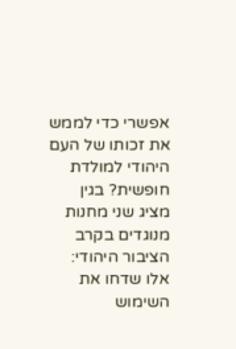אפשרי כדי לממש את זכותו של העם היהודי למולדת חופשית? בגין מציג שני מחנות מנוגדים בקרב הציבור היהודי: אלו שדחו את השימוש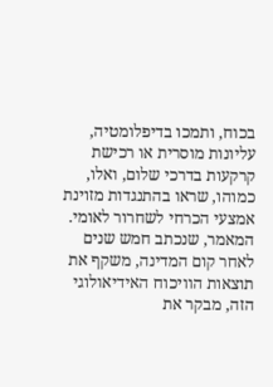בכוח, ותמכו בדיפלומטיה, עליונות מוסרית או רכישת קרקעות בדרכי שלום, ואלו, כמוהו, שראו בהתנגדות מזוינת אמצעי הכרחי לשחרור לאומי. המאמר, שנכתב חמש שנים לאחר קום המדינה, משקף את תוצאות הוויכוח האידיאולוגי הזה, מבקר את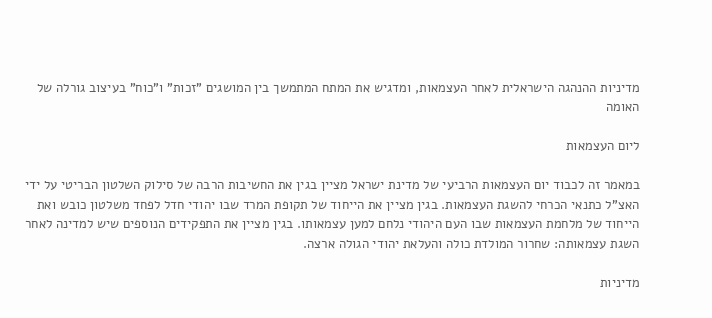מדיניות ההנהגה הישראלית לאחר העצמאות, ומדגיש את המתח המתמשך בין המושגים "זכות" ו"כוח" בעיצוב גורלה של האומה

ליום העצמאות

במאמר זה לכבוד יום העצמאות הרביעי של מדינת ישראל מציין בגין את החשיבות הרבה של סילוק השלטון הבריטי על ידי האצ"ל כתנאי הכרחי להשגת העצמאות. בגין מציין את הייחוד של תקופת המרד שבו יהודי חדל לפחד משלטון כובש ואת הייחוד של מלחמת העצמאות שבו העם היהודי נלחם למען עצמאותו. בגין מציין את התפקידים הנוספים שיש למדינה לאחר השגת עצמאותה: שחרור המולדת כולה והעלאת יהודי הגולה ארצה.

מדיניות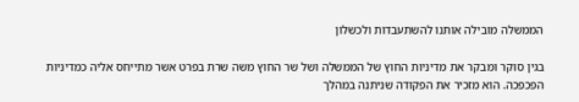הממשלה מובילה אותנו להשתעבדות ולכשלון

בגין סוקר ומבקר את מדיניות החוץ של הממשלה ושל שר החוץ משה שרת בפרט אשר מתייחס אליה כמדיניות הפכפכה. הוא מזכיר את הפקודה שניתנה במהלך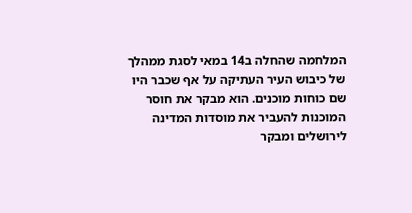המלחמה שהחלה ב14 במאי לסגת ממהלך של כיבוש העיר העתיקה על אף שכבר היו שם כוחות מוכנים. הוא מבקר את חוסר המוכנות להעביר את מוסדות המדינה לירושלים ומבקר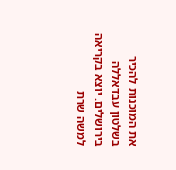את המוכנות להכיר בשלטון עבדאללה בירושלים. יוצא בקריאה למשה שרת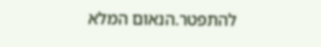להתפטר.הנאום המלא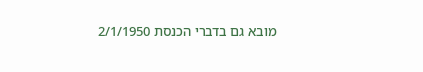מובא גם בדברי הכנסת 2/1/1950